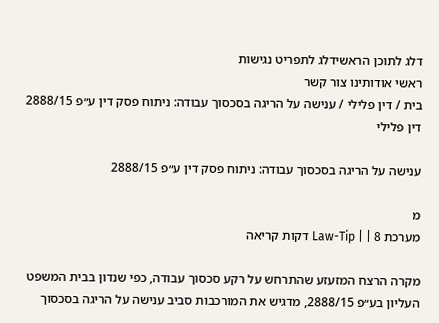דלג לתוכן הראשידלג לתפריט נגישות
ראשי אודותינו צור קשר
בית / דין פלילי / ענישה על הריגה בסכסוך עבודה: ניתוח פסק דין ע״פ 2888/15
דין פלילי

ענישה על הריגה בסכסוך עבודה: ניתוח פסק דין ע״פ 2888/15

מ
מערכת Law-Tip | | 8 דקות קריאה

מקרה הרצח המזעזע שהתרחש על רקע סכסוך עבודה, כפי שנדון בבית המשפט העליון בע״פ 2888/15, מדגיש את המורכבות סביב ענישה על הריגה בסכסוך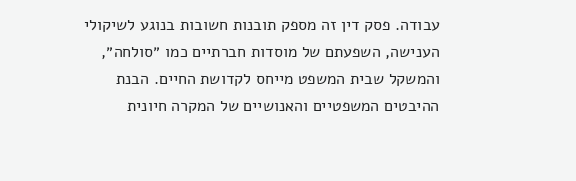עבודה. פסק דין זה מספק תובנות חשובות בנוגע לשיקולי הענישה, השפעתם של מוסדות חברתיים כמו ״סולחה״, והמשקל שבית המשפט מייחס לקדושת החיים. הבנת ההיבטים המשפטיים והאנושיים של המקרה חיונית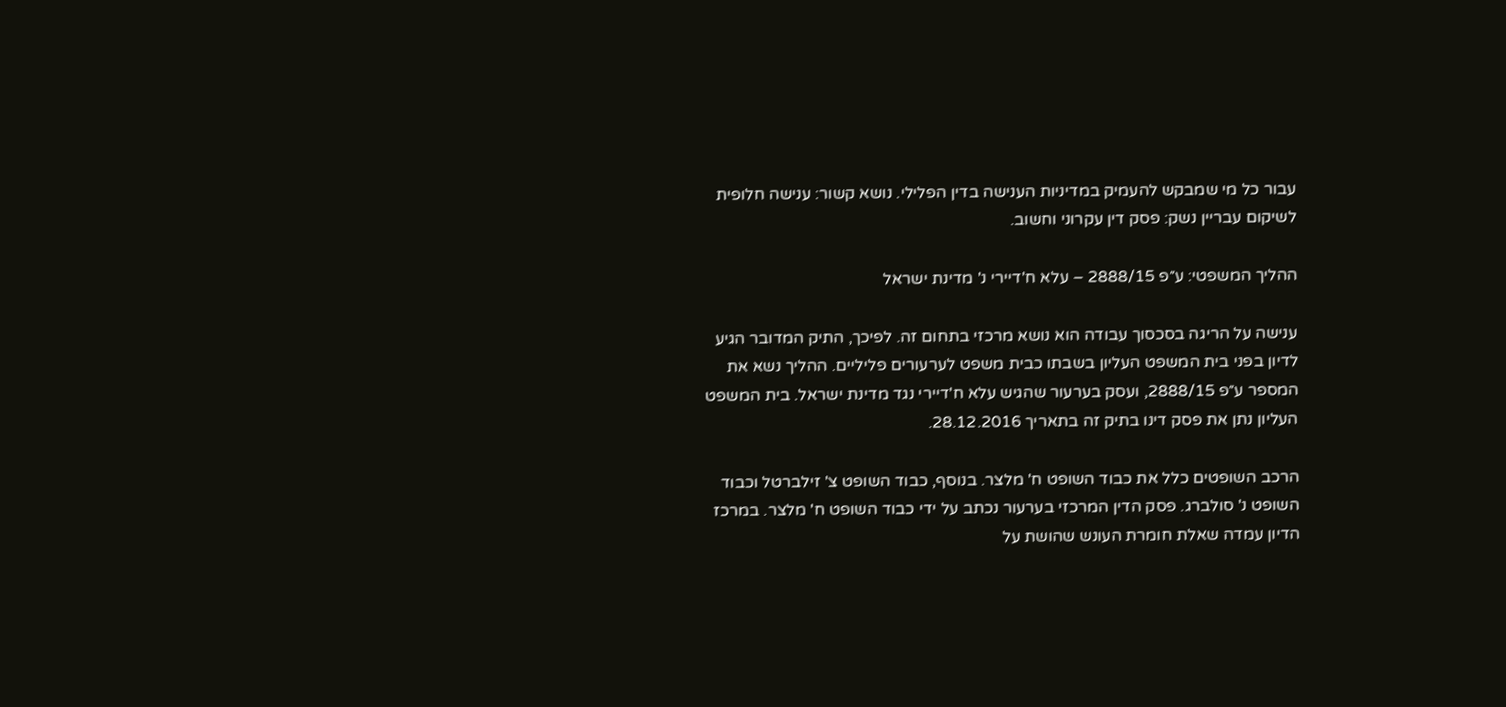עבור כל מי שמבקש להעמיק במדיניות הענישה בדין הפלילי. נושא קשור: ענישה חלופית לשיקום עבריין נשק: פסק דין עקרוני וחשוב.

ההליך המשפטי: ע״פ 2888/15 – עלא ח'דיירי נ' מדינת ישראל

ענישה על הריגה בסכסוך עבודה הוא נושא מרכזי בתחום זה. לפיכך, התיק המדובר הגיע לדיון בפני בית המשפט העליון בשבתו כבית משפט לערעורים פליליים. ההליך נשא את המספר ע״פ 2888/15, ועסק בערעור שהגיש עלא ח'דיירי נגד מדינת ישראל. בית המשפט העליון נתן את פסק דינו בתיק זה בתאריך 28.12.2016.

הרכב השופטים כלל את כבוד השופט ח' מלצר. בנוסף, כבוד השופט צ' זילברטל וכבוד השופט נ' סולברג. פסק הדין המרכזי בערעור נכתב על ידי כבוד השופט ח' מלצר. במרכז הדיון עמדה שאלת חומרת העונש שהושת על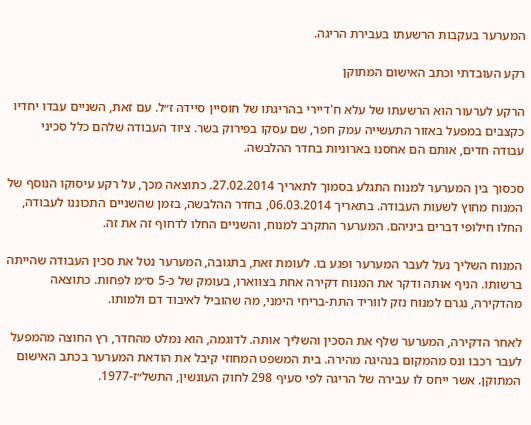המערער בעקבות הרשעתו בעבירת הריגה.

רקע העובדתי וכתב האישום המתוקן

הרקע לערעור הוא הרשעתו של עלא ח'דיירי בהריגתו של חוסיין סיידה ז״ל. עם זאת, השניים עבדו יחדיו כקצבים במפעל באזור התעשייה עמק חפר, שם עסקו בפירוק בשר. ציוד העבודה שלהם כלל סכיני עבודה חדים, אותם הם אחסנו בארוניות בחדר ההלבשה.

סכסוך בין המערער למנוח התגלע בסמוך לתאריך 27.02.2014. כתוצאה מכך, על רקע עיסוקו הנוסף של המנוח מחוץ לשעות העבודה. בתאריך 06.03.2014, בחדר ההלבשה, בזמן שהשניים התכוננו לעבודה, החלו חילופי דברים ביניהם. המערער התקרב למנוח, והשניים החלו לדחוף זה את זה.

המנוח השליך נעל לעבר המערער ופגע בו. לעומת זאת, בתגובה, המערער נטל את סכין העבודה שהייתה ברשותו. הניף אותה ודקר את המנוח דקירה אחת בצווארו, בעומק של כ-5 ס״מ לפחות. כתוצאה מהדקירה, נגרם למנוח נזק לווריד התת-בריחי הימני, מה שהוביל לאיבוד דם ולמותו.

לאחר הדקירה, המערער שלף את הסכין והשליך אותה. לדוגמה, הוא נמלט מהחדר, רץ החוצה מהמפעל לעבר רכבו ונס מהמקום בנהיגה מהירה. בית המשפט המחוזי קיבל את הודאת המערער בכתב האישום המתוקן. אשר ייחס לו עבירה של הריגה לפי סעיף 298 לחוק העונשין, התשל״ז-1977.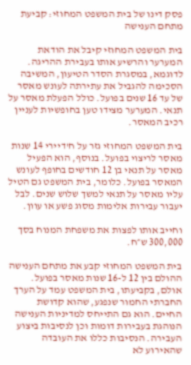פסק דינו של בית המשפט המחוזי: קביעת מתחם הענישה

בית המשפט המחוזי קיבל את הודאת המערער והרשיע אותו בעבירת ההריגה. לדוגמא, במסגרת הסדר הטיעון, המשיבה הסכימה להגביל את עתירתה לעונש מאסר של עד 16 שנים בפועל. כולל הפעלת מאסר על תנאי. המערער מצידו טען בחופשיות לעניין רכיב המאסר.

בית המשפט המחוזי גזר על ח'דיירי 14 שנות מאסר לריצוי בפועל. בנוסף, הוא הפעיל מאסר על תנאי בן 12 חודשים בחופף לעונש המאסר בפועל. כלומר, בית המשפט גם הטיל עליו מאסר על תנאי למשך שלוש שנים. לבל יעבור עבירות אלימות מסוג פשע או עוון.

וחייב אותו לפצות את משפחת המנוח בסך 300,000 ש״ח.

בית המשפט המחוזי קבע את מתחם הענישה ההולם בין 12 ל-16 שנות מאסר בפועל. אולם, בקביעתו, בית המשפט עמד על הערך החברתי החמור שנפגע, שהוא קדושת החיים. הוא גם התייחס למדיניות הענישה הנוהגת בעבירות דומות וכן לנסיבות ביצוע העבירה. הנסיבות כללו את העובדה שהאירוע לא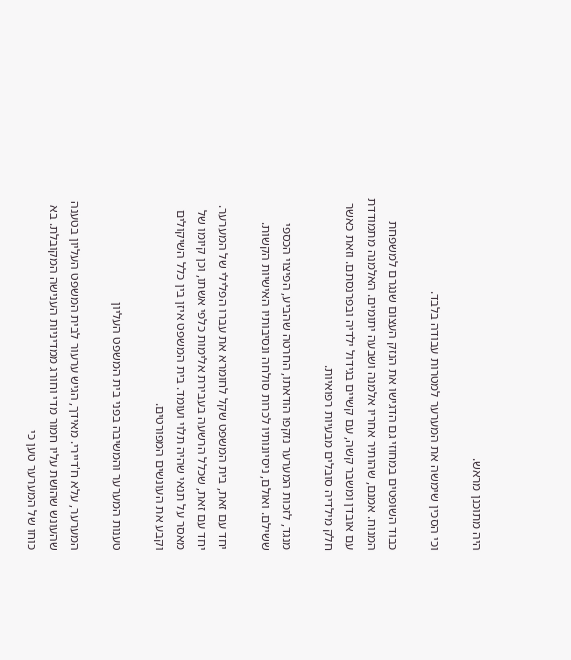היה מתוכנן מראש.

וכי הסכין שימשה את המערער למטרות עבודה בלבד.

כבוד השופטים במחוזי גם הדגישו את הנזק העצום שנגרם למשפחת המנוח. אמנם, שהותיר אחריו אלמנה ושבעה יתומים. האלמנה מתמודדת עם אובדן ומשבר קשה, עם קשיים בגידול ילדיה ובפרנסתם. וזאת כאשר חלק מילדיה סובלים מבעיות רפואיות.

מנגד, לזכות המערער נזקפו הודאתו, החרטה שהביע, הפיצוי הכספי ששילם. ואולם, ניסיונותיו לכרות סולחה ונסיבותיו האישיות הקשות.

יחד עם זאת, בית המשפט שקל לחומרא את עברו הפלילי של המערער. יחד עם זאת, שכלל הרשעה בעבירת אלימות כלפי אשתו, וכן קיומו של מאסר על תנאי שהיה תלוי ועומד. בית המשפט איזן בין כלל השיקולים וקבע את העונשים המפורטים.

טענות המערער והמשיבה בפני בית המשפט העליון

המערער, עלא ח'דיירי. מאידך, הגיש ערעור לבית המשפט העליון בטענה שהעונש שהושת עליו חמור מדי וחורג ממדיניות הענישה המקובלת. בא כוחו של המערער טען כי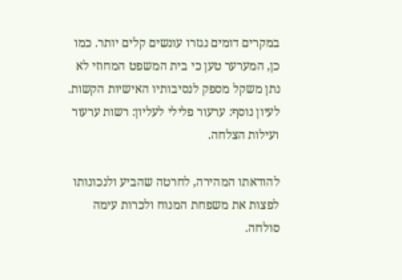במקרים דומים נגזרו עונשים קלים יותר. כמו כן, המערער טען כי בית המשפט המחוזי לא נתן משקל מספק לנסיבותיו האישיות הקשות. לעיון נוסף: ערעור פלילי לעליון: רשות ערעור ועילות הצלחה.

להודאתו המהירה, לחרטה שהביע ולנכונותו לפצות את משפחת המנוח ולכרות עימה סולחה.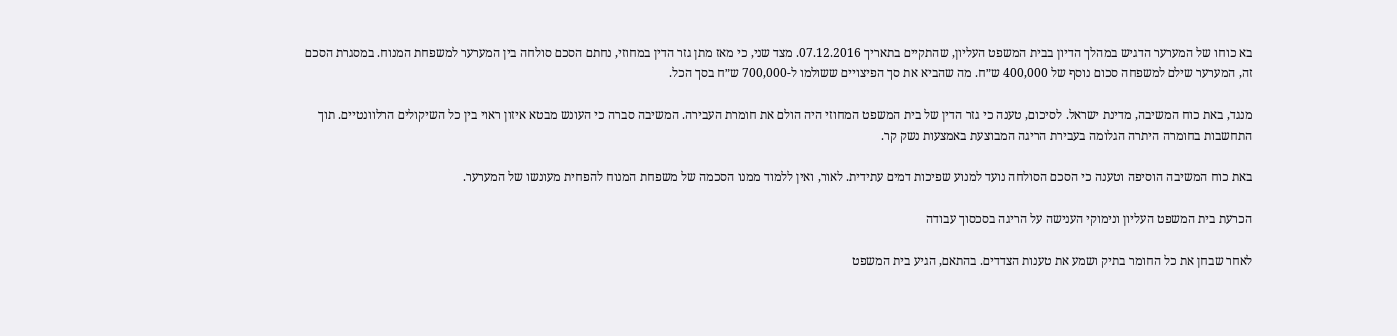בא כוחו של המערער הדגיש במהלך הדיון בבית המשפט העליון, שהתקיים בתאריך 07.12.2016. מצד שני, כי מאז מתן גזר הדין במחוזי, נחתם הסכם סולחה בין המערער למשפחת המנוח. במסגרת הסכם זה, המערער שילם למשפחה סכום נוסף של 400,000 ש״ח. מה שהביא את סך הפיצויים ששולמו ל-700,000 ש״ח בסך הכל.

מנגד, באת כוח המשיבה, מדינת ישראל. לסיכום, טענה כי גזר הדין של בית המשפט המחוזי היה הולם את חומרת העבירה. המשיבה סברה כי העונש מבטא איזון ראוי בין כל השיקולים הרלוונטיים. תוך התחשבות בחומרה היתרה הגלומה בעבירת הריגה המבוצעת באמצעות נשק קר.

באת כוח המשיבה הוסיפה וטענה כי הסכם הסולחה נועד למנוע שפיכות דמים עתידית. לאור, ואין ללמוד ממנו הסכמה של משפחת המנוח להפחית מעונשו של המערער.

הכרעת בית המשפט העליון ונימוקי הענישה על הריגה בסכסוך עבודה

לאחר שבחן את כל החומר בתיק ושמע את טענות הצדדים. בהתאם, הגיע בית המשפט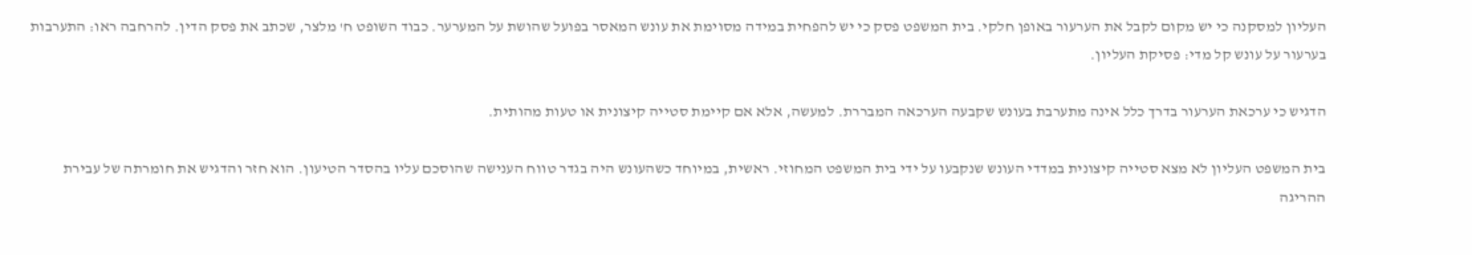העליון למסקנה כי יש מקום לקבל את הערעור באופן חלקי. בית המשפט פסק כי יש להפחית במידה מסוימת את עונש המאסר בפועל שהושת על המערער. כבוד השופט ח' מלצר, שכתב את פסק הדין. להרחבה ראו: התערבות בערעור על עונש קל מדי: פסיקת העליון.

הדגיש כי ערכאת הערעור בדרך כלל אינה מתערבת בעונש שקבעה הערכאה המבררת. למעשה, אלא אם קיימת סטייה קיצונית או טעות מהותית.

בית המשפט העליון לא מצא סטייה קיצונית במדדי העונש שנקבעו על ידי בית המשפט המחוזי. ראשית, במיוחד כשהעונש היה בגדר טווח הענישה שהוסכם עליו בהסדר הטיעון. הוא חזר והדגיש את חומרתה של עבירת ההריגה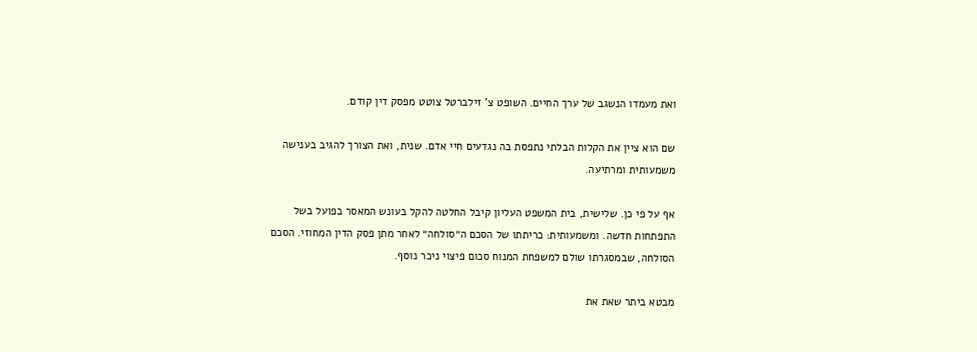ואת מעמדו הנשגב של ערך החיים. השופט צ' זילברטל צוטט מפסק דין קודם.

שם הוא ציין את הקלות הבלתי נתפסת בה נגדעים חיי אדם. שנית, ואת הצורך להגיב בענישה משמעותית ומרתיעה.

אף על פי כן. שלישית, בית המשפט העליון קיבל החלטה להקל בעונש המאסר בפועל בשל התפתחות חדשה. ומשמעותית: כריתתו של הסכם ה״סולחה״ לאחר מתן פסק הדין המחוזי. הסכם הסולחה, שבמסגרתו שולם למשפחת המנוח סכום פיצוי ניכר נוסף.

מבטא ביתר שאת את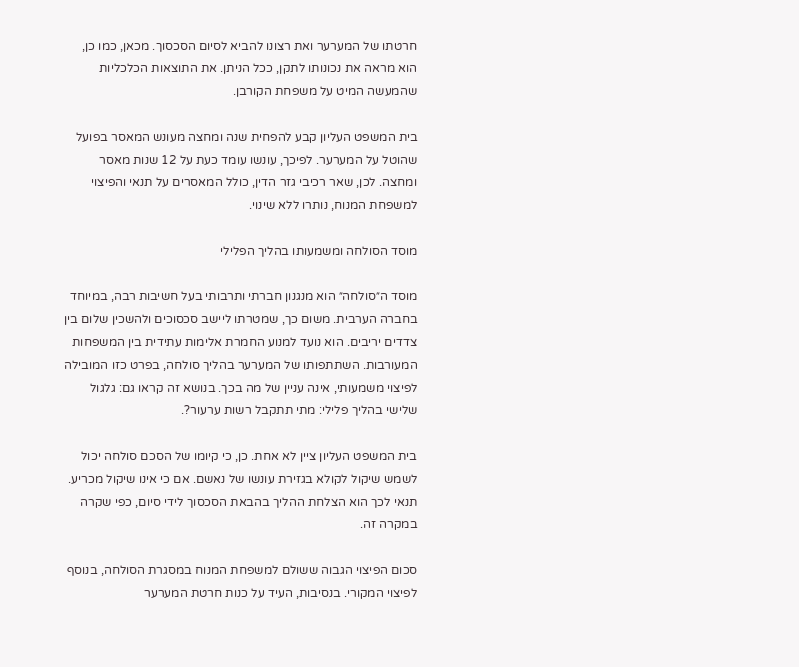חרטתו של המערער ואת רצונו להביא לסיום הסכסוך. מכאן, כמו כן, הוא מראה את נכונותו לתקן, ככל הניתן. את התוצאות הכלכליות שהמעשה המיט על משפחת הקורבן.

בית המשפט העליון קבע להפחית שנה ומחצה מעונש המאסר בפועל שהוטל על המערער. לפיכך, עונשו עומד כעת על 12 שנות מאסר ומחצה. לכן, שאר רכיבי גזר הדין, כולל המאסרים על תנאי והפיצוי למשפחת המנוח, נותרו ללא שינוי.

מוסד הסולחה ומשמעותו בהליך הפלילי

מוסד ה״סולחה״ הוא מנגנון חברתי ותרבותי בעל חשיבות רבה, במיוחד בחברה הערבית. משום כך, שמטרתו ליישב סכסוכים ולהשכין שלום בין צדדים יריבים. הוא נועד למנוע החמרת אלימות עתידית בין המשפחות המעורבות. השתתפותו של המערער בהליך סולחה, בפרט כזו המובילה לפיצוי משמעותי, אינה עניין של מה בכך. בנושא זה קראו גם: גלגול שלישי בהליך פלילי: מתי תתקבל רשות ערעור?.

בית המשפט העליון ציין לא אחת. כן, כי קיומו של הסכם סולחה יכול לשמש שיקול לקולא בגזירת עונשו של נאשם. אם כי אינו שיקול מכריע. תנאי לכך הוא הצלחת ההליך בהבאת הסכסוך לידי סיום, כפי שקרה במקרה זה.

סכום הפיצוי הגבוה ששולם למשפחת המנוח במסגרת הסולחה, בנוסף לפיצוי המקורי. בנסיבות, העיד על כנות חרטת המערער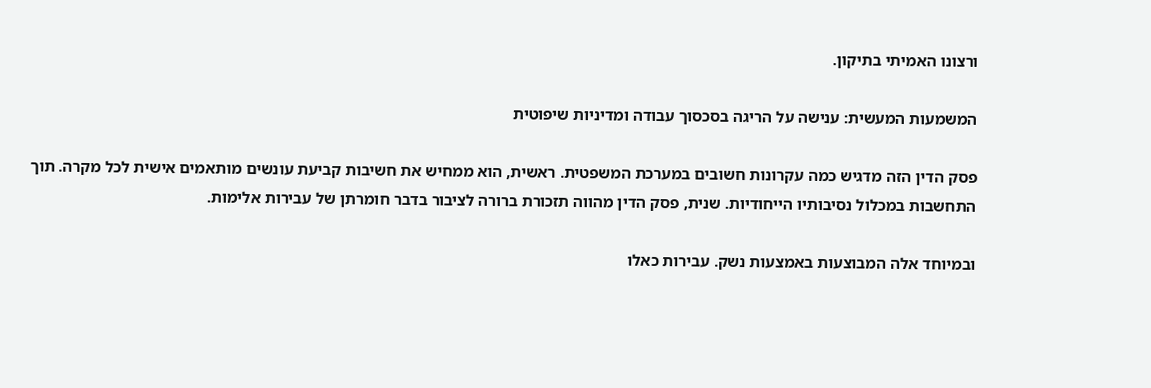ורצונו האמיתי בתיקון.

המשמעות המעשית: ענישה על הריגה בסכסוך עבודה ומדיניות שיפוטית

פסק הדין הזה מדגיש כמה עקרונות חשובים במערכת המשפטית. ראשית, הוא ממחיש את חשיבות קביעת עונשים מותאמים אישית לכל מקרה. תוך התחשבות במכלול נסיבותיו הייחודיות. שנית, פסק הדין מהווה תזכורת ברורה לציבור בדבר חומרתן של עבירות אלימות.

ובמיוחד אלה המבוצעות באמצעות נשק. עבירות כאלו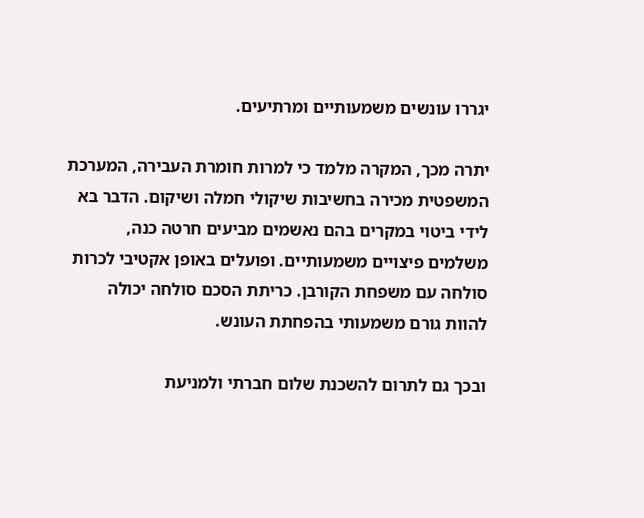יגררו עונשים משמעותיים ומרתיעים.

יתרה מכך, המקרה מלמד כי למרות חומרת העבירה, המערכת המשפטית מכירה בחשיבות שיקולי חמלה ושיקום. הדבר בא לידי ביטוי במקרים בהם נאשמים מביעים חרטה כנה, משלמים פיצויים משמעותיים. ופועלים באופן אקטיבי לכרות סולחה עם משפחת הקורבן. כריתת הסכם סולחה יכולה להוות גורם משמעותי בהפחתת העונש.

ובכך גם לתרום להשכנת שלום חברתי ולמניעת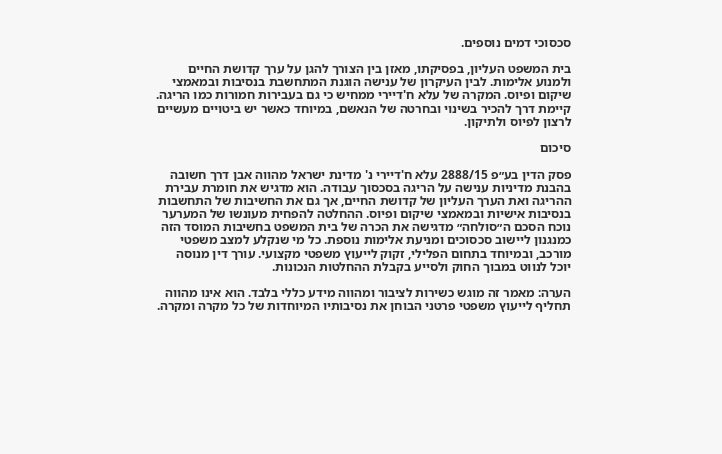סכסוכי דמים נוספים.

בית המשפט העליון, בפסיקתו, מאזן בין הצורך להגן על ערך קדושת החיים ולמנוע אלימות. לבין העיקרון של ענישה הוגנת המתחשבת בנסיבות ובמאמצי שיקום ופיוס. המקרה של עלא ח'דיירי ממחיש כי גם בעבירות חמורות כמו הריגה. קיימת דרך להכיר בשינוי ובחרטה של הנאשם, במיוחד כאשר יש ביטויים מעשיים לרצון לפיוס ולתיקון.

סיכום

פסק הדין בע״פ 2888/15 עלא ח'דיירי נ' מדינת ישראל מהווה אבן דרך חשובה בהבנת מדיניות ענישה על הריגה בסכסוך עבודה. הוא מדגיש את חומרת עבירת ההריגה ואת הערך העליון של קדושת החיים, אך גם את החשיבות של התחשבות בנסיבות אישיות ובמאמצי שיקום ופיוס. ההחלטה להפחית מעונשו של המערער נוכח הסכם ה״סולחה״ מדגישה את הכרה של בית המשפט בחשיבות המוסד הזה כמנגנון ליישוב סכסוכים ומניעת אלימות נוספת. כל מי שנקלע למצב משפטי מורכב, ובמיוחד בתחום הפלילי, זקוק לייעוץ משפטי מקצועי. עורך דין מנוסה יוכל לנווט במבוך החוק ולסייע בקבלת ההחלטות הנכונות.

הערה: מאמר זה מוגש כשירות לציבור ומהווה מידע כללי בלבד. הוא אינו מהווה תחליף לייעוץ משפטי פרטני הבוחן את נסיבותיו המיוחדות של כל מקרה ומקרה.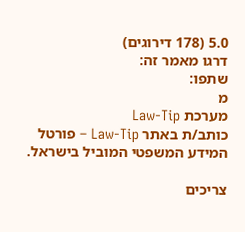5.0 (178 דירוגים)
דרגו מאמר זה:
שתפו:
מ
מערכת Law-Tip
כותב/ת באתר Law-Tip – פורטל המידע המשפטי המוביל בישראל.

צריכים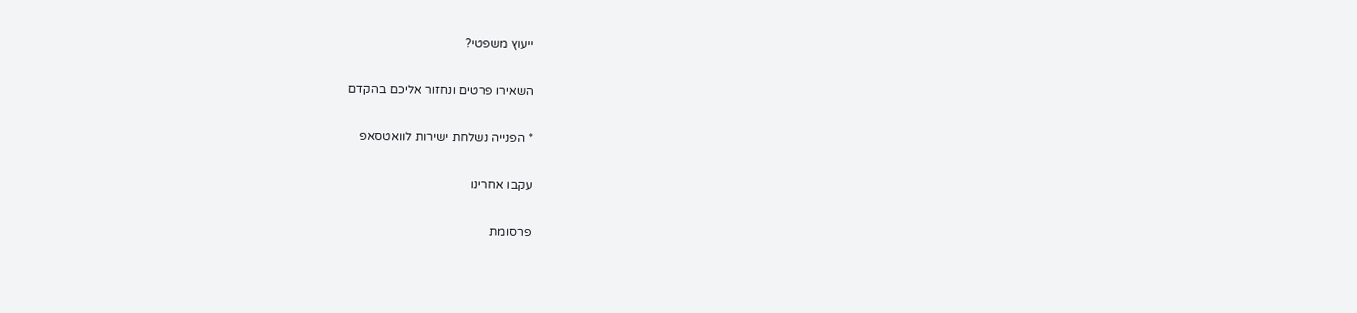ייעוץ משפטי?

השאירו פרטים ונחזור אליכם בהקדם

* הפנייה נשלחת ישירות לוואטסאפ

עקבו אחרינו

פרסומת